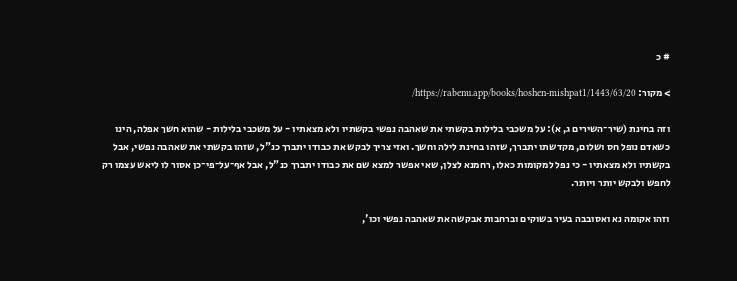# כ

> מקור: https://rabenu.app/books/hoshen-mishpat1/1443/63/20/

וזה בחינת (שיר־השירים ג, א): על משכבי בלילות בקשתי את שאהבה נפשי בקשתיו ולא מצאתיו - על משכבי בלילות - שהוא חשך אפלה, הינו כשאדם נופל חס ושלום, מקדשתו יתברך, שזהו בחינת לילה וחשך. ואזי צריך לבקש את כבודו יתברך כנ"ל, שזהו בקשתי את שאהבה נפשי, אבל בקשתיו ולא מצאתיו - כי נפל למקומות כאלו, רחמנא לצלן, שאי אפשר למצא שם את כבודו יתברך כנ"ל, אבל אף־על־פי־כן אסור לו ליאש עצמו רק לחפש ולבקש יותר ויותר.

וזהו אקומה נא ואסובבה בעיר בשוקים וברחבות אבקשה את שאהבה נפשי וכו',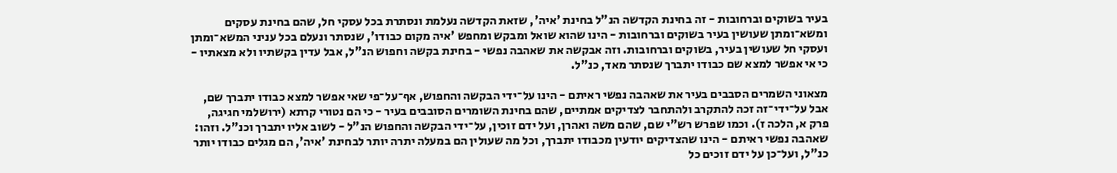בעיר בשוקים וברחובות - זה בחינת הקדשה הנ"ל בחינת 'איה', שזאת הקדשה נעלמת ונסתרת בכל עסקי חל, שהם בחינת עסקים ומשא־ומתן שעושין בעיר בשוקים וברחובות - הינו שהוא שואל ומבקש ומחפש 'איה מקום כבודו', שנסתר ונעלם בכל עניני המשא־ומתן ועסקי חל שעושין בעיר, בשוקים וברחובות. וזה אבקשה את שאהבה נפשי - בחינת בקשה וחפוש הנ"ל, אבל עדין בקשתיו ולא מצאתיו - כי אי אפשר למצא שם כבודו יתברך שנסתר מאד, כנ"ל.

מצאוני השמרים הסבבים בעיר את שאהבה נפשי ראיתם - הינו על־ידי הבקשה והחפוש, אף־על־פי שאי אפשר למצא כבודו יתברך שם, אבל על־ידי־זה זכה להתקרב ולהתחבר לצדיקים אמתיים, שהם בחינת השומרים הסובבים בעיר - כי הם נטורי קרתא (ירושלמי חגיגה, פרק א, הלכה ז). וכמו שפרש רש"י שם, שהם משה ואהרן, ועל ידם זוכין, על־ידי הבקשה והחפוש הנ"ל - לשוב אליו יתברך וכנ"ל. וזהו: שאהבה נפשי ראיתם - הינו שהצדיקים יודעין מכבודו יתברך, וכל מה שעולין הם במעלה יתרה יותר לבחינת 'איה', הם מגלים כבודו יותר כנ"ל, ועל־כן על ידם זוכים כל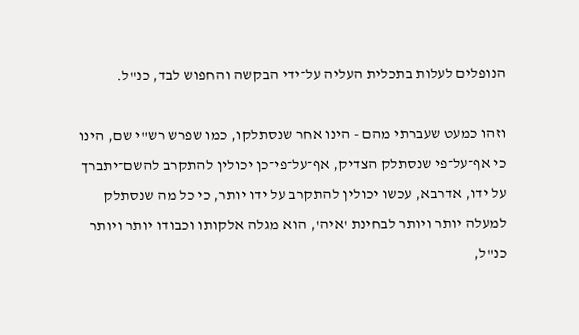הנופלים לעלות בתכלית העליה על־ידי הבקשה והחפוש לבד, כנ"ל.

וזהו כמעט שעברתי מהם - הינו אחר שנסתלקו, כמו שפרש רש"י שם, הינו כי אף־על־פי שנסתלק הצדיק, אף־על־פי־כן יכולין להתקרב להשם־יתברך על ידו, אדרבא, עכשו יכולין להתקרב על ידו יותר, כי כל מה שנסתלק למעלה יותר ויותר לבחינת 'איה', הוא מגלה אלקותו וכבודו יותר ויותר כנ"ל,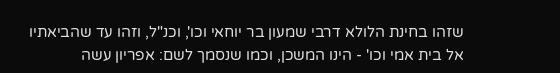שזהו בחינת הלולא דרבי שמעון בר יוחאי וכו', וכנ"ל, וזהו עד שהביאתיו אל בית אמי וכו' - הינו המשכן, וכמו שנסמך לשם: אפריון עשה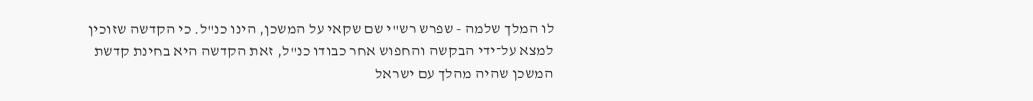לו המלך שלמה - שפרש רש"י שם שקאי על המשכן, הינו כנ"ל. כי הקדשה שזוכין למצא על־ידי הבקשה והחפוש אחר כבודו כנ"ל, זאת הקדשה היא בחינת קדשת המשכן שהיה מהלך עם ישראל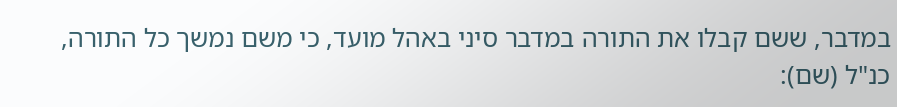במדבר, ששם קבלו את התורה במדבר סיני באהל מועד, כי משם נמשך כל התורה, כנ"ל (שם):